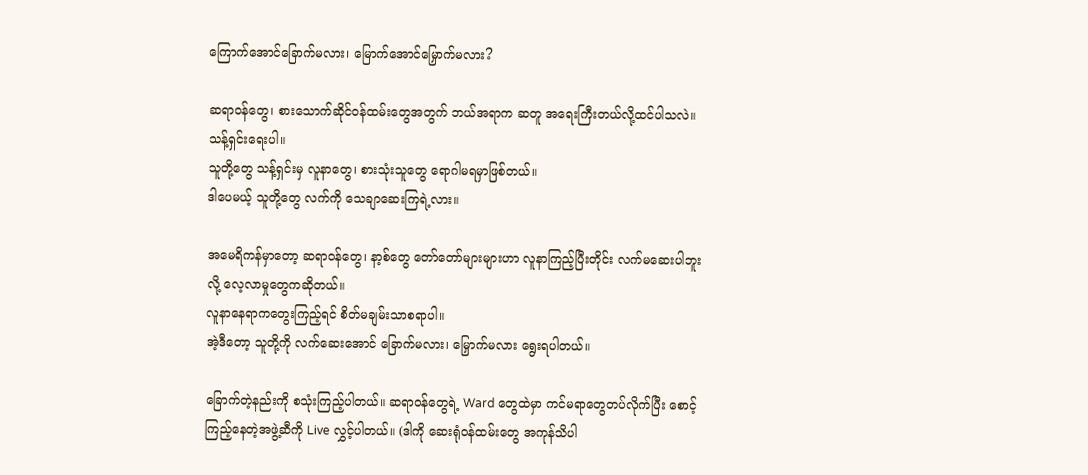ကြောက်အောင်ခြောက်မလား၊ မြောက်အောင်မြှောက်မလား?

ဆရာဝန်တွေ၊ စားသောက်ဆိုင်ဝန်ထမ်းတွေအတွက် ဘယ်အရာက ဆတူ အရေးကြီးတယ်လို့ထင်ပါသလဲ။ သန့်ရှင်းရေးပါ။
သူတို့တွေ သန့်ရှင်းမှ လူနာတွေ၊ စားသုံးသူတွေ ရောဂါမရမှာဖြစ်တယ်။
ဒါပေမယ့် သူတို့တွေ လက်ကို သေချာဆေးကြရဲ့လား။

အမေရိကန်မှာတော့ ဆရာဝန်တွေ၊ နာ့စ်တွေ တော်တော်များများဟာ လူနာကြည့်ပြီးတိုင်း လက်မဆေးပါဘူးလို့ လေ့လာမှုတွေကဆိုတယ်။
လူနာနေရာကတွေးကြည့်ရင် စိတ်မချမ်းသာစရာပါ။
အဲ့ဒီတော့ သူတို့ကို လက်ဆေးအောင် ခြောက်မလား၊ မြှောက်မလား ရွေးရပါတယ်။

ခြောက်တဲ့နည်းကို စသုံးကြည့်ပါတယ်။ ဆရာဝန်တွေရဲ့ Ward တွေထဲမှာ ကင်မရာတွေတပ်လိုက်ပြီး စောင့်ကြည့်နေတဲ့အဖွဲ့ဆီကို Live လွှင့်ပါတယ်။ (ဒါကို ဆေးရုံဝန်ထမ်းတွေ အကုန်သိပါ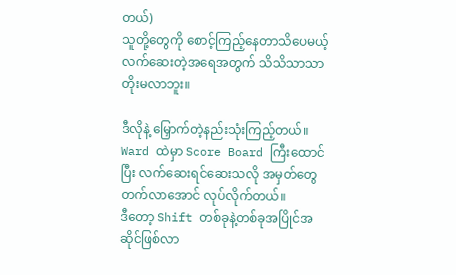တယ်)
သူတို့တွေကို စောင့်ကြည့်နေတာသိပေမယ့် လက်ဆေးတဲ့အရေအတွက် သိသိသာသာတိုးမလာဘူး။

ဒီလိုနဲ့ မြှောက်တဲ့နည်းသုံးကြည့်တယ်။ Ward ထဲမှာ Score Board ကြီးထောင်ပြီး လက်ဆေးရင်ဆေးသလို အမှတ်တွေတက်လာအောင် လုပ်လိုက်တယ်။
ဒီတော့ Shift တစ်ခုနဲ့တစ်ခုအပြိုင်အဆိုင်ဖြစ်လာ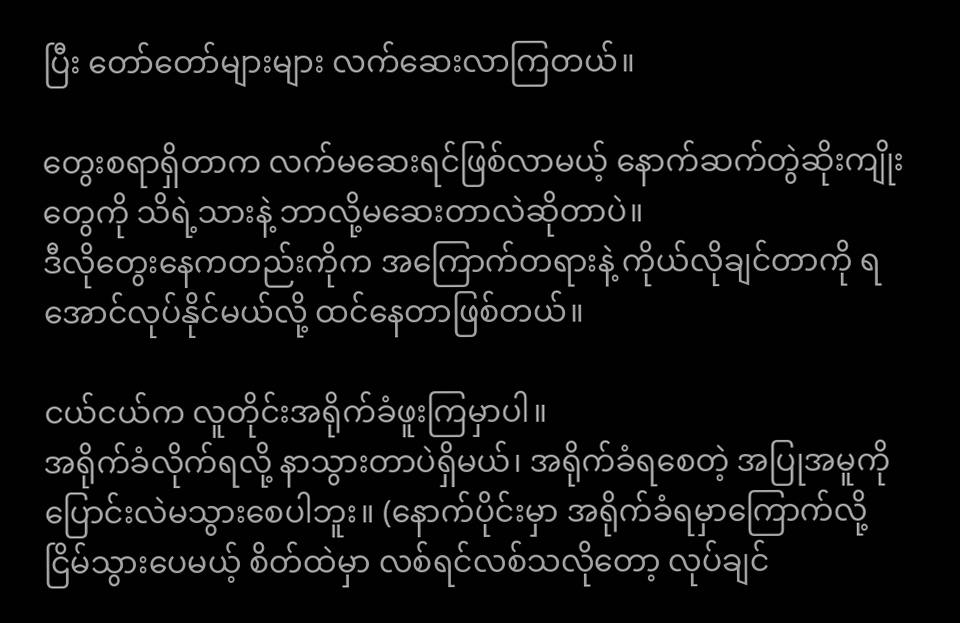ပြီး တော်တော်များများ လက်ဆေးလာကြတယ်။

တွေးစရာရှိတာက လက်မဆေးရင်ဖြစ်လာမယ့် နောက်ဆက်တွဲဆိုးကျိုးတွေကို သိရဲ့သားနဲ့ ဘာလို့မဆေးတာလဲဆိုတာပဲ။
ဒီလိုတွေးနေကတည်းကိုက အကြောက်တရားနဲ့ ကိုယ်လိုချင်တာကို ရအောင်လုပ်နိုင်မယ်လို့ ထင်နေတာဖြစ်တယ်။

ငယ်ငယ်က လူတိုင်းအရိုက်ခံဖူးကြမှာပါ။
အရိုက်ခံလိုက်ရလို့ နာသွားတာပဲရှိမယ်၊ အရိုက်ခံရစေတဲ့ အပြုအမူကို ပြောင်းလဲမသွားစေပါဘူး။ (နောက်ပိုင်းမှာ အရိုက်ခံရမှာကြောက်လို့ ငြိမ်သွားပေမယ့် စိတ်ထဲမှာ လစ်ရင်လစ်သလိုတော့ လုပ်ချင်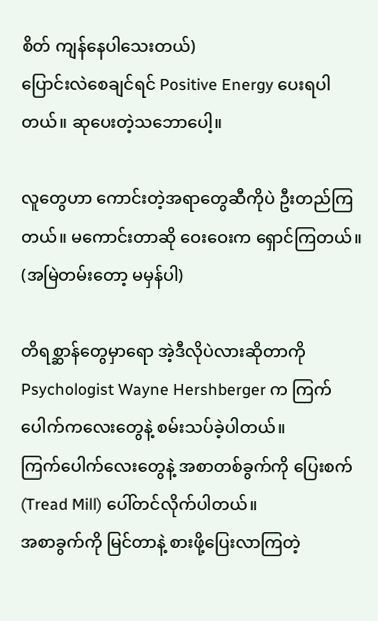စိတ် ကျန်နေပါသေးတယ်)
ပြောင်းလဲစေချင်ရင် Positive Energy ပေးရပါတယ်။ ဆုပေးတဲ့သဘောပေါ့။

လူတွေဟာ ကောင်းတဲ့အရာတွေဆီကိုပဲ ဦးတည်ကြတယ်။ မကောင်းတာဆို ဝေးဝေးက ရှောင်ကြတယ်။ (အမြဲတမ်းတော့ မမှန်ပါ)

တိရစ္ဆာန်တွေမှာရော အဲ့ဒီလိုပဲလားဆိုတာကို Psychologist Wayne Hershberger က ကြက်ပေါက်ကလေးတွေနဲ့ စမ်းသပ်ခဲ့ပါတယ်။
ကြက်ပေါက်လေးတွေနဲ့ အစာတစ်ခွက်ကို ပြေးစက် (Tread Mill) ပေါ်တင်လိုက်ပါတယ်။
အစာခွက်ကို မြင်တာနဲ့ စားဖို့ပြေးလာကြတဲ့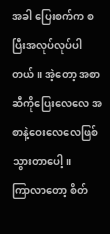အခါ ပြေးစက်က စပြီးအလုပ်လုပ်ပါတယ်။ အဲ့တော့ အစာဆီကိုပြေးလေလေ အစာနဲ့ဝေးလေလေဖြစ်သွားတာပေါ့။
ကြာလာတော့ စိတ်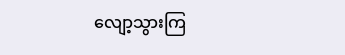လျော့သွားကြ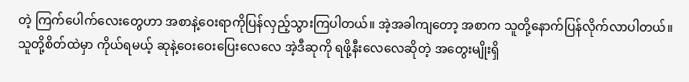တဲ့ ကြက်ပေါက်လေးတွေဟာ အစာနဲ့ဝေးရာကိုပြန်လှည့်သွားကြပါတယ်။ အဲ့အခါကျတော့ အစာက သူတို့နောက်ပြန်လိုက်လာပါတယ်။
သူတို့စိတ်ထဲမှာ ကိုယ်ရမယ့် ဆုနဲ့ဝေးဝေးပြေးလေလေ အဲ့ဒီဆုကို ရဖို့နီးလေလေဆိုတဲ့ အတွေးမျိုးရှိ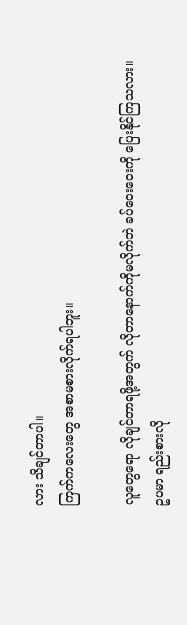လား သိချင်တာပါ။
ကြက်ကလေးတွေ အစာမစားလိုက်ရပါဘူး။

လူတွေရော လိုချင်တာရဖို့အတွက် လိုတာနောက်ကိုမလိုက်ဘဲ ခပ်ဝေးဝေးကို ပြေးနိုင်ကြသလား။
ဥပမာ ရည်းစားလို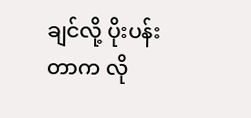ချင်လို့ ပိုးပန်းတာက လို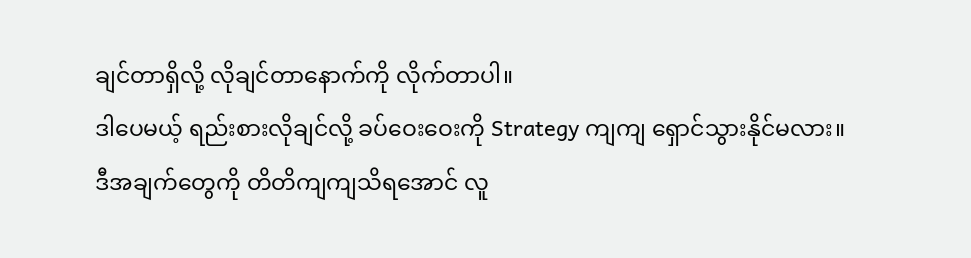ချင်တာရှိလို့ လိုချင်တာနောက်ကို လိုက်တာပါ။
ဒါပေမယ့် ရည်းစားလိုချင်လို့ ခပ်ဝေးဝေးကို Strategy ကျကျ ရှောင်သွားနိုင်မလား။
ဒီအချက်တွေကို တိတိကျကျသိရအောင် လူ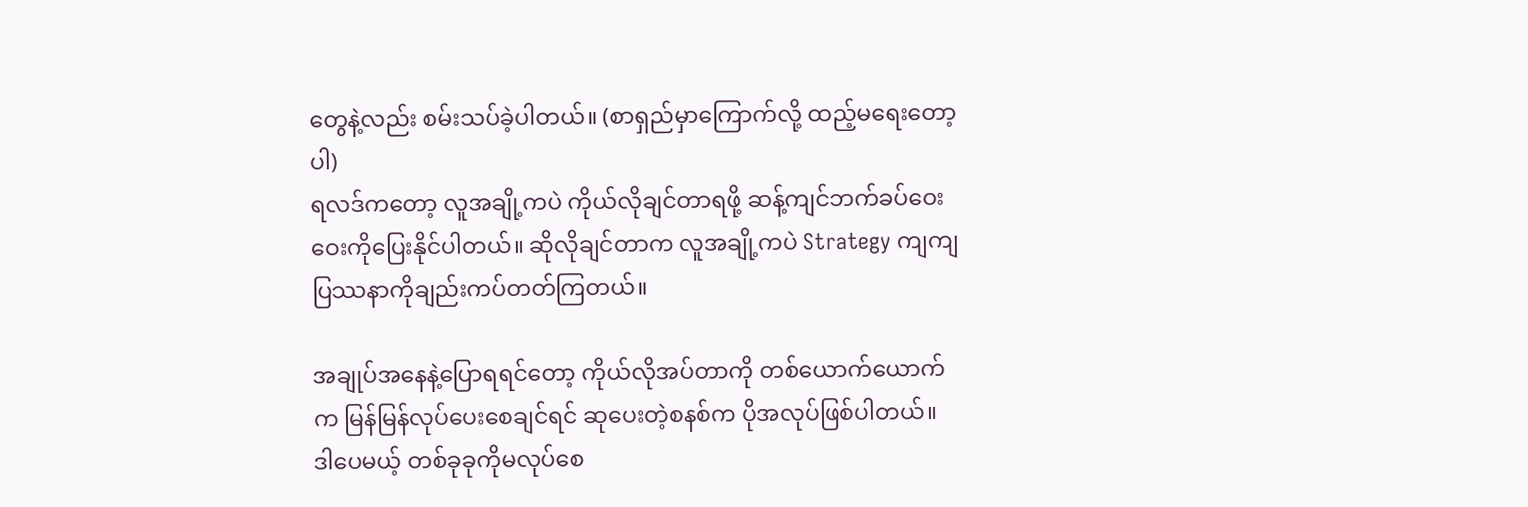တွေနဲ့လည်း စမ်းသပ်ခဲ့ပါတယ်။ (စာရှည်မှာကြောက်လို့ ထည့်မရေးတော့ပါ)
ရလဒ်ကတော့ လူအချို့ကပဲ ကိုယ်လိုချင်တာရဖို့ ဆန့်ကျင်ဘက်ခပ်ဝေးဝေးကိုပြေးနိုင်ပါတယ်။ ဆိုလိုချင်တာက လူအချို့ကပဲ Strategy ကျကျ ပြဿနာကိုချည်းကပ်တတ်ကြတယ်။

အချုပ်အနေနဲ့ပြောရရင်တော့ ကိုယ်လိုအပ်တာကို တစ်ယောက်ယောက်က မြန်မြန်လုပ်ပေးစေချင်ရင် ဆုပေးတဲ့စနစ်က ပိုအလုပ်ဖြစ်ပါတယ်။
ဒါပေမယ့် တစ်ခုခုကိုမလုပ်စေ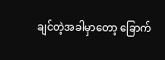ချင်တဲ့အခါမှာတော့ ခြောက်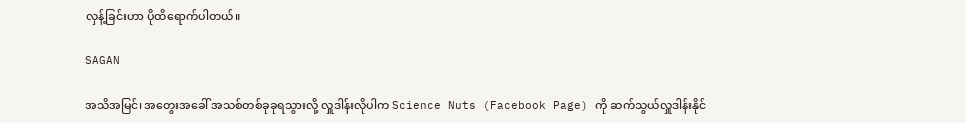လှန့်ခြင်းဟာ ပိုထိရောက်ပါတယ်။

SAGAN

အသိအမြင်၊ အတွေးအခေါ် အသစ်တစ်ခုခုရသွားလို့ လှူဒါန်းလိုပါက Science Nuts (Facebook Page) ကို ဆက်သွယ်လှူဒါန်းနိုင်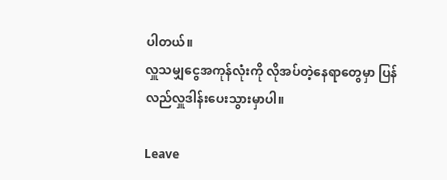ပါတယ်။
လှူသမျှငွေအကုန်လုံးကို လိုအပ်တဲ့နေရာတွေမှာ ပြန်လည်လှူဒါန်းပေးသွားမှာပါ။

Leave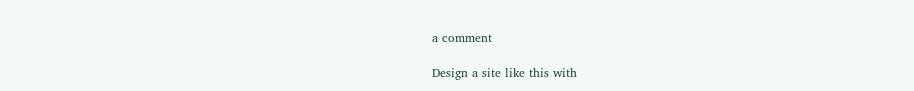a comment

Design a site like this with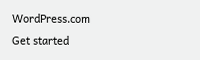WordPress.com
Get started